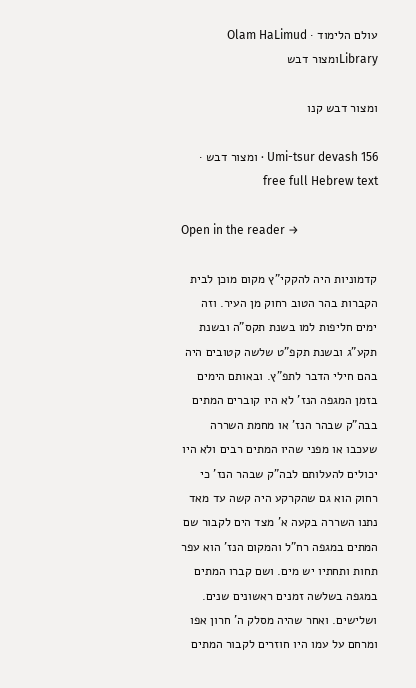עולם הלימוד · Olam HaLimud
Libraryומצור דבש

ומצור דבש קנו

Umi-tsur devash 156 · ומצור דבש · free full Hebrew text

Open in the reader →

קדמוניות היה להקקי"ץ מקום מוכן לבית הקברות בהר הטוב רחוק מן העיר. וזה ימים חליפות למו בשנת תקס"ה ובשנת תקע"ג ובשנת תקפ"ט שלשה קטובים היה בהם חילי הדבר לתפ"ץ. ובאותם הימים בזמן המגפה הנז' לא היו קוברים המתים בבה"ק שבהר הנז' או מחמת השררה שעכבו או מפני שהיו המתים רבים ולא היו יכולים להעלותם לבה"ק שבהר הנז' כי רחוק הוא גם שהקרקע היה קשה עד מאד נתנו השררה בקעה א' מצד הים לקבור שם המתים במגפה רח"ל והמקום הנז' הוא עפר תחות ותחתיו יש מים. ושם קברו המתים במגפה בשלשה זמנים ראשונים שנים. ושלישים. ואחר שהיה מסלק ה' חרון אפו ומרחם על עמו היו חוזרים לקבור המתים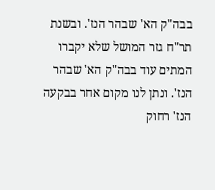בבה"ק הא' שבהר הנז'. ובשנת תר"ח גזר המושל שלא יקברו המתים עוד בבה"ק הא' שבהר הנז'. ונתן לנו מקום אחר בבקעה הנז' רחוק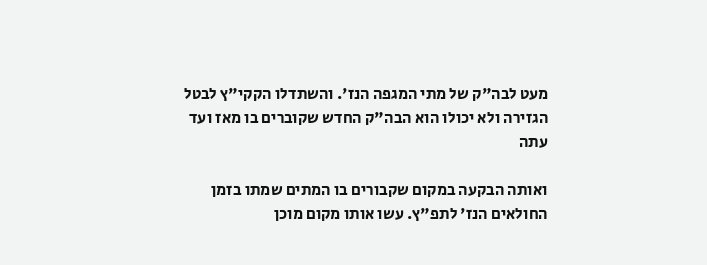מעט לבה"ק של מתי המגפה הנז'. והשתדלו הקקי"ץ לבטל הגזירה ולא יכולו הוא הבה"ק החדש שקוברים בו מאז ועד עתה

ואותה הבקעה במקום שקבורים בו המתים שמתו בזמן החולאים הנז' לתפ"ץ. עשו אותו מקום מוכן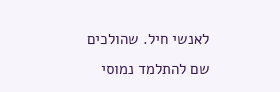לאנשי חיל. שהולכים שם להתלמד נמוסי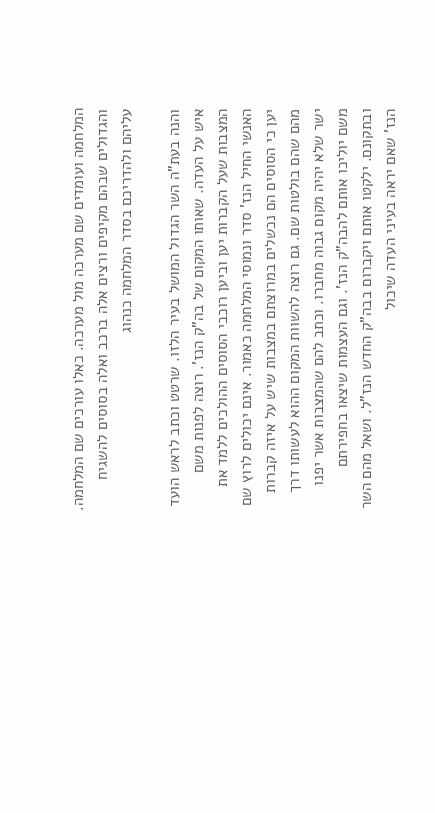המלחמה ועומדים שם מערכה מול מערכה. כאלו עורכים שם המלחמה. והגדולים שבהם מקיפים ורצים אלה ברכב ואלה בסוסים להשגיח עליהם ולהדריכם בסדר המלחמה כנהוג

והנה בעת"ה השר הגדול המושל בעיר הלזו. שרטט וכתב לראש הועד איש על העדה. שאותו המקום של בה"ק הנז'. רוצה לפנות משם המצבות שעל הקברות יען וביען רוכבי הסוסים ההולכים ללמד את האנשי החיל הנז' סדר ונמוסי המלחמה כאמור. אינם יכולים לרוץ שם יען כי הסוסים הם נכשלים במרוצתם במצבות שיש על איזה קברות מהם שהם בולטות שם. גם רוצה להשוות המקום ההוא לעשותו דרך ישר שלא יהיה מקום גבוה מחברו. וכתב להם שהמצבות אשר יפנו משם יוליכו אותם להבה"ק הנז'. וגם העצמות שיצאו בחפירתם ובתקונם. ילקטו אותם ויקברום בבה"ק החדש הנז"ל. ושאל מהם השר הנז' שאם יראה בעיני העדה שיכול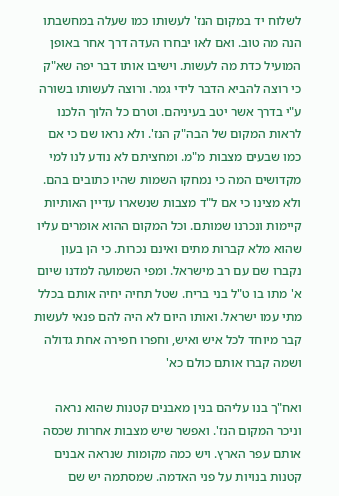לשלוח יד במקום הנז' לעשותו כמו שעלה במחשבתו הנה מה טוב. ואם לאו יבחרו העדה דרך אחר באופן המועיל כדת מה לעשות. וישיבו אותו דבר יפה שא"ק כי רוצה להביא הדבר לידי גמר. ורוצה לעשותו בשורה ע"י בדרך אשר יטב בעיניהם. וטרם כל הלוך הלכנו לראות המקום של הבה"ק הנז'. ולא נראו שם כי אם כמו שבעים מצבות מ"מ. ומחציתם לא נודע לנו למי מקדושים המה כי נמחקו השמות שהיו כתובים בהם. ולא מצינו כי אם ל"ד מצבות שנשארו עדיין האותיות קיימות ונכרנו שמותם. וכל המקום ההוא אומרים עליו שהוא מלא קברות מתים ואינם נכרות. כי הן בעון נקברו שם עם רב מישראל. ומפי השמועה למדנו שיום א' מתו בו ט"ל בני בריח. שטל תחיה יחיה אותם בכלל מתי עמו ישראל. ואותו היום לא היה להם פנאי לעשות קבר מיוחד לכל איש ואיש, וחפרו חפירה אחת גדולה ושמה קברו אותם כולם כא'

ואח"ך בנו עליהם בנין מאבנים קטנות שהוא נראה וניכר המקום הנז'. ואפשר שיש מצבות אחרות שכסה אותם עפר הארץ. ויש כמה מקומות שנראה אבנים קטנות בנויות על פני האדמה. שמסתמה יש שם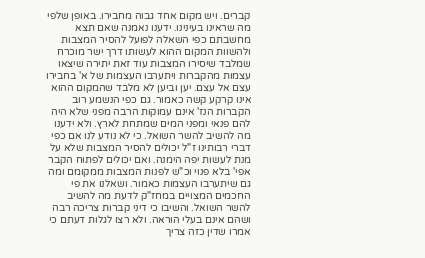קברים. ויש מקום אחד גבוה מחבירו. באופן שלפי מה שראינו בעינינו. ידענו נאמנה שאם תצא מחשבתם כפי השאלה לפועל להסיר המצבות ולהשוות המקום ההוא לעשותו דרך ישר מוכרח שמלבד שיסירו המצבות עוד זאת יתירה שיצאו עצמות מהקברות ויתערבו העצמות של א' בחבירו עצם אל עצם. יען וביען לא מלבד שהמקום ההוא אינו קרקע קשה כאמור. גם כפי הנשמע רוב הקברות הנז' אינם עמוקות הרבה מפני שלא היה להם פנאי ומפני המים שמתחת לארץ. ולא ידענו מה להשיב להשר השואל. כי לא נודע לנו אם כפי דברי רבותינו ז"ל יכולים להסיר המצבות שלא על מנת לעשות יפה הימנה. ואם יכולים לפתוח הקבר אפי' בלא פנוי וכ"ש לפנות המצבות ממקומם ומה גם שיתערבו העצמות כאמור. ושאלנו את פי החכמים המצויים במחז"ק לדעת מה להשיב להשר השואל. והשיבו כי דיני קברות צריכה רבה ושהם אינם בעלי הוראה. ולא רצו לגלות דעתם כי אמרו שדין כזה צריך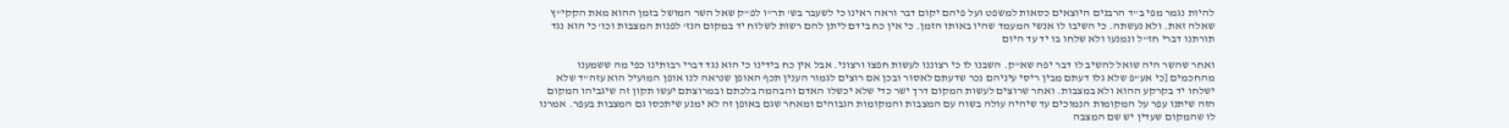להיות נגמר מפי ב"ד הרבנים היוצאים כסאות למשפט ועל פיהם יקום דבר וראה ראינו כי לשעבר בש' תר"ו לפ"ק שאל השר המושל בזמן ההוא מאת הקקי"ץ שאלה זאת. ולא נעשתה. כי השיבו לו אנשי המעמד שהיו באותו הזמן. כי אין כח בידם ליתן להם רשות לשלוח יד במקום הנז' לפנות המצבות וכו' כי הוא נגד תורתנו דברי חז"ל ונמנעו ולא שלחו בו יד עד היום

ואחר שהשר היה שואל להשיב לו דבר יפה שא"ק. השבנו לו כי רצוננו לעשות חפצו ורצוני. אבל אין כח בידינו כי הוא נגד דברי רבותינו כפי מה ששמענו מהחכמים [כי אע"פ שלא גלו דעתם מבין ריסי עיניהם נכר שדעתם לאסור ובכן אם רוצים לגמור הענין תכף האופן שנראה לנו אופן המועיל הוא עזה"ד שלא ישלחו יד בקרקע ההוא ולא במצבות. ואחר שרוצים לעשות המקום דרך ישר כדי שלא יכשלו האדם והבהמה בלכתם ובמרוצתם יעשו תקון זה שיגביהו המקום הזה שיתנו עפר על המקומות הנמוכים עד שיהיה עולה בשוה עם המצבות והמקומות הגבוהים ומאחר שגם באופן זה לא ימנע שיתכסו גם המצבות בעפר. אמרנו לו שהמקום שעדין יש שם המצבה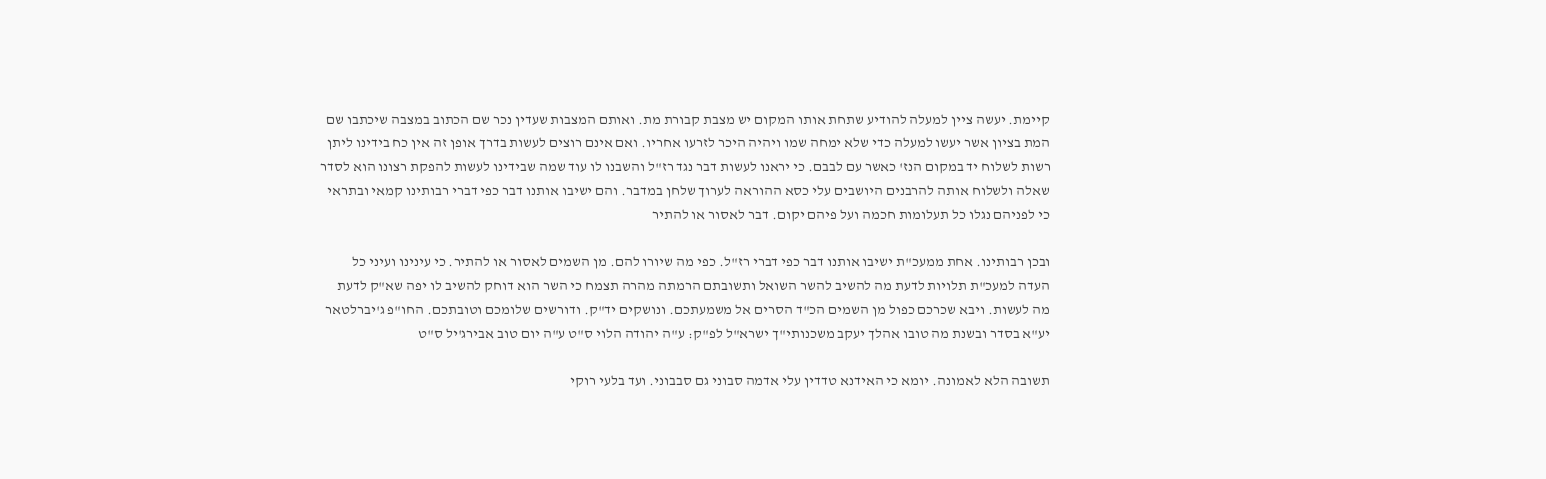קיימת. יעשה ציין למעלה להודיע שתחת אותו המקום יש מצבת קבורת מת. ואותם המצבות שעדין נכר שם הכתוב במצבה שיכתבו שם המת בציון אשר יעשו למעלה כדי שלא ימחה שמו ויהיה היכר לזרעו אחריו. ואם אינם רוצים לעשות בדרך אופן זה אין כח בידינו ליתן רשות לשלוח יד במקום הנז' כאשר עם לבבם. כי יראנו לעשות דבר נגד רז"ל והשבנו לו עוד שמה שבידינו לעשות להפקת רצונו הוא לסדר שאלה ולשלוח אותה להרבנים היושבים עלי כסא ההוראה לערוך שלחן במדבר. והם ישיבו אותנו דבר כפי דברי רבותינו קמאי ובתראי כי לפניהם נגלו כל תעלומות חכמה ועל פיהם יקום. דבר לאסור או להתיר

ובכן רבותינו. אחת ממעכ"ת ישיבו אותנו דבר כפי דברי רז"ל. כפי מה שיורו להם. מן השמים לאסור או להתיר. כי עינינו ועיני כל העדה למעכ"ת תלויות לדעת מה להשיב להשר השואל ותשובתם הרמתה מהרה תצמח כי השר הוא דוחק להשיב לו יפה שא"ק לדעת מה לעשות. ויבא שכרכם כפול מן השמים הכ"ד הסרים אל משמעתכם. ונושקים יד"ק. ודורשים שלומכם וטובתכם. החו"פ ג'יברלטאר יע"א בסדר ובשנת מה טובו אהלך יעקב משכנותי"ך ישרא"ל לפ"ק: ע"ה יהודה הלוי ס"ט ע"ה יום טוב אבירג'יל ס"ט

תשובה הלא לאמונה. יומא כי האידנא טדדין עלי אדמה סבוני גם סבבוני. ועד בלעי רוקי